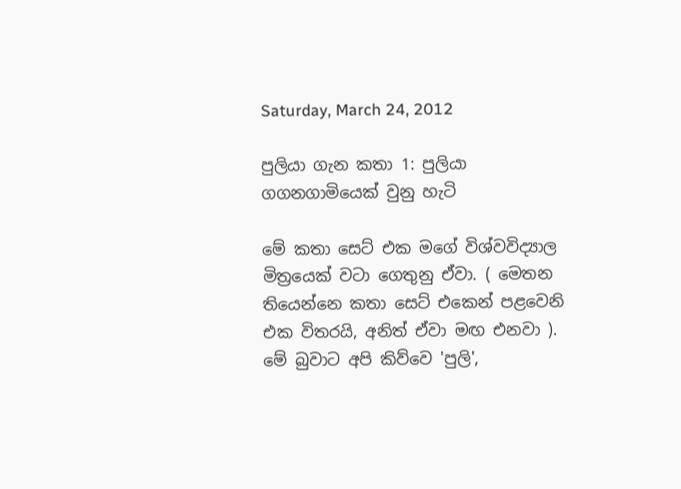Saturday, March 24, 2012

පුලියා ගැන කතා 1: පුලියා ගගනගාමියෙක් වුනු හැටි

මේ කතා සෙට් එක මගේ විශ්වවිද්‍යාල මිත්‍රයෙක් වටා ගෙතුනු ඒවා. ( මෙතන තියෙන්නෙ කතා සෙට් එකෙන් පළවෙනි එක විතරයි, අනිත් ඒවා මඟ එනවා ). මේ බුවාට අපි කිව්වෙ 'පුලි',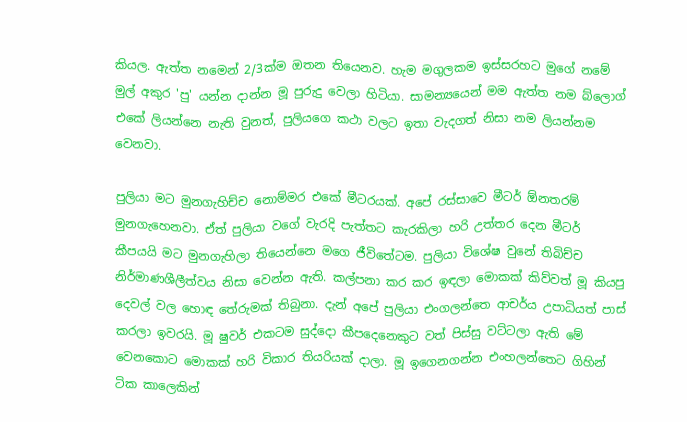කියල. ඇත්ත නමෙන් 2/3ක්ම ඔතන තියෙනව. හැම මගුලකම ඉස්සරහට මුගේ නමේ මුල් අකුර 'පු' යන්න දාන්න මූ පුරුදු වෙලා හිටියා. සාමන්‍යයෙන් මම ඇත්ත නම බ්ලොග් එකේ ලියන්නෙ නැති වුනත්, පුලියගෙ කථා වලට ඉතා වැදගත් නිසා නම ලියන්නම වෙනවා.

පුලියා මට මුනගැහිච්ච නොම්මර එකේ මීටරයක්. අපේ රස්සාවෙ මීටර් ඕනතරම් මුනගැහෙනවා. ඒත් පුලියා වගේ වැරදි පැත්තට කැරකිලා හරි උත්තර දෙන මීටර් කීපයයි මට මුනගැහිලා තියෙන්නෙ මගෙ ජීවිතේටම. පුලියා විශේෂ වුනේ තිබිච්ච නිර්මාණශීලීත්වය නිසා වෙන්න ඇති. කල්පනා කර කර ඉඳලා මොකක් කිව්වත් මූ කියපු දෙවල් වල හොඳ තේරුමක් තිබුනා. දැන් අපේ පුලියා එංගලන්තෙ ආචර්ය උපාධියත් පාස් කරලා ඉවරයි. මූ ෂුවර් එකටම සුද්දො කීපදෙනෙකුට වත් පිස්සු වට්ටලා ඇති මේ වෙනකොට මොකක් හරි විකාර තියරියක් දාලා. මූ ඉගෙනගන්න එංහලන්තෙට ගිහින් ටික කාලෙකින්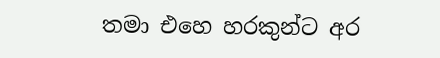තමා එහෙ හරකුන්ට අර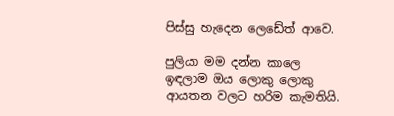පිස්සු හැදෙන ලෙඩේත් ආවෙ.

පුලියා මම දන්න කාලෙ ඉඳලාම ඔය ලොකු ලොකු ආයතන වලට හරිම කැමතියි.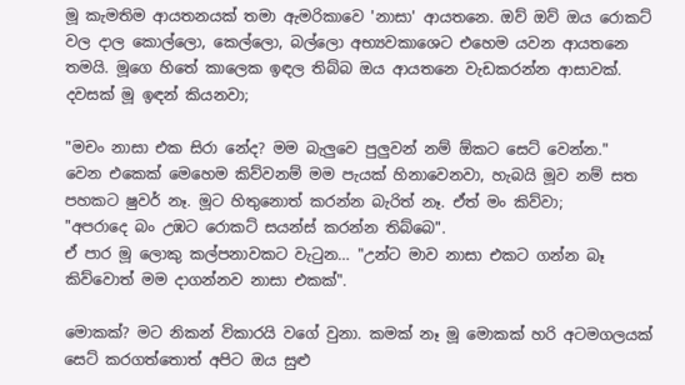මූ කැමතිම ආයතනයක් තමා ඇමරිකාවෙ 'නාසා' ආයතනෙ. ඔව් ඔව් ඔය රොකට් වල දාල කොල්ලො, කෙල්ලො, බල්ලො අභ්‍යවකාශෙට එහෙම යවන ආයතනෙ තමයි. මූගෙ හිතේ කාලෙක ඉඳල තිබ්බ ඔය ආයතනෙ වැඩකරන්න ආසාවක්. දවසක් මූ ඉඳන් කියනවා;

"මචං නාසා එක සිරා නේද? මම බැලුවෙ පුලුවන් නම් ඕකට සෙට් වෙන්න."
වෙන එකෙක් මෙහෙම කිව්වනම් මම පැයක් හිනාවෙනවා, හැබයි මූව නම් සත පහකට ෂුවර් නෑ. මූට හිතුනොත් කරන්න බැරිත් නෑ. ඒත් මං කිව්වා;
"අපරාදෙ බං උඹට රොකට් සයන්ස් කරන්න තිබ්බෙ".
ඒ පාර මූ ලොකු කල්පනාවකට වැටුන... "උන්ට මාව නාසා එකට ගන්න බෑ කිව්වොත් මම දාගන්නව නාසා එකක්".

මොකක්? මට නිකන් විකාරයි වගේ වුනා. කමක් නෑ මූ මොකක් හරි අටමගලයක් සෙට් කරගත්තොත් අපිට ඔය සුළු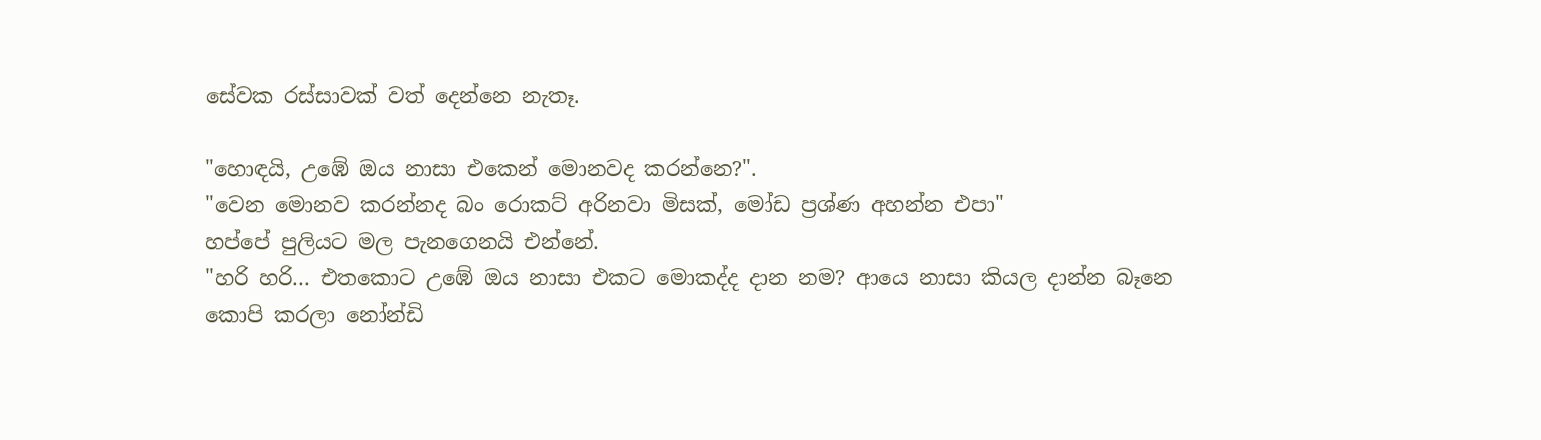සේවක රස්සාවක් වත් දෙන්නෙ නැතෑ.

"හොඳයි, උඹේ ඔය නාසා එකෙන් මොනවද කරන්නෙ?".
"වෙන මොනව කරන්නද බං රොකට් අරිනවා මිසක්, මෝඩ ප්‍රශ්ණ අහන්න එපා"
හප්පේ පුලියට මල පැනගෙනයි එන්නේ.
"හරි හරි... එතකොට උඹේ ඔය නාසා එකට මොකද්ද දාන නම? ආයෙ නාසා කියල දාන්න බෑනෙ කොපි කරලා නෝන්ඩි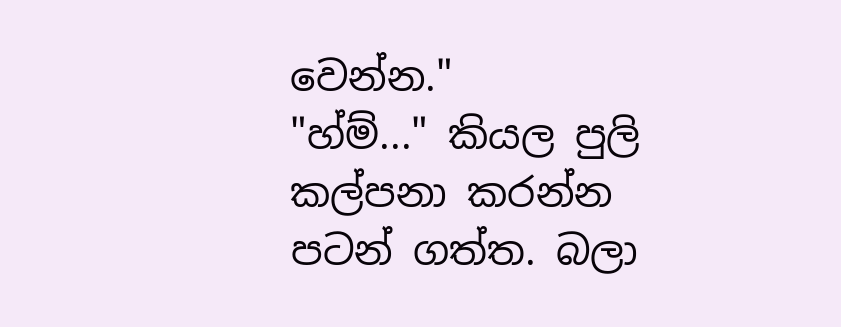වෙන්න."
"හ්ම්..." කියල පුලි කල්පනා කරන්න පටන් ගත්ත. බලා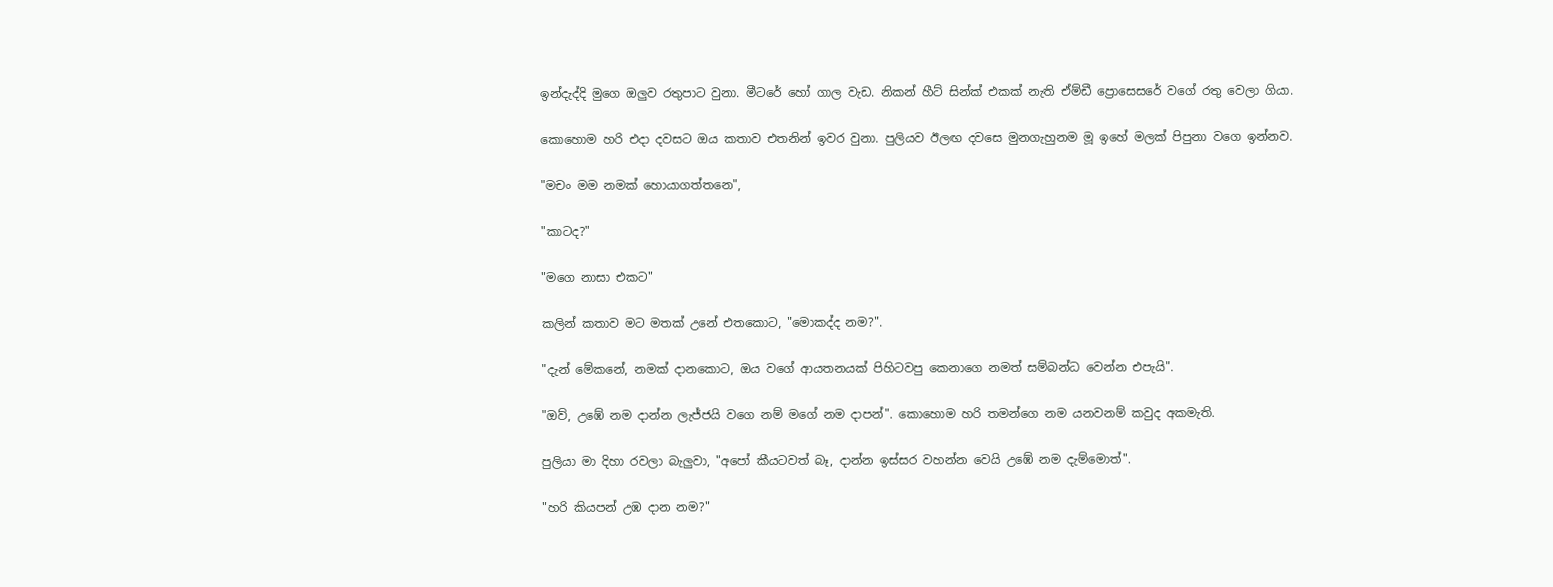ඉන්දැද්දි මුගෙ ඔලුව රතුපාට වුනා. මීටරේ හෝ ගාල වැඩ. නිකන් හීට් සින්ක් එකක් නැති ඒම්ඩී ප්‍රොසෙසරේ වගේ රතු වෙලා ගියා.

කොහොම හරි එදා දවසට ඔය කතාව එතනින් ඉවර වුනා. පුලියව ඊලඟ දවසෙ මුනගැහුනම මූ ඉහේ මලක් පිපුනා වගෙ ඉන්නව.

"මචං මම නමක් හොයාගත්තනෙ",

"කාටද?"

"මගෙ නාසා එකට"

කලින් කතාව මට මතක් උනේ එතකොට, "මොකද්ද නම?".

"දැන් මේකනේ, නමක් දානකොට, ඔය වගේ ආයතනයක් පිහිටවපු කෙනාගෙ නමත් සම්බන්ධ වෙන්න එපැයි".

"ඔව්, උඹේ නම දාන්න ලැජ්ජයි වගෙ නම් මගේ නම දාපන්". කොහොම හරි තමන්ගෙ නම යනවනම් කවුද අකමැති.

පුලියා මා දිහා රවලා බැලුවා, "අපෝ කීයටවත් බෑ, දාන්න ඉස්සර වහන්න වෙයි උඹේ නම දැම්මොත්".

"හරි කියපන් උඹ දාන නම?"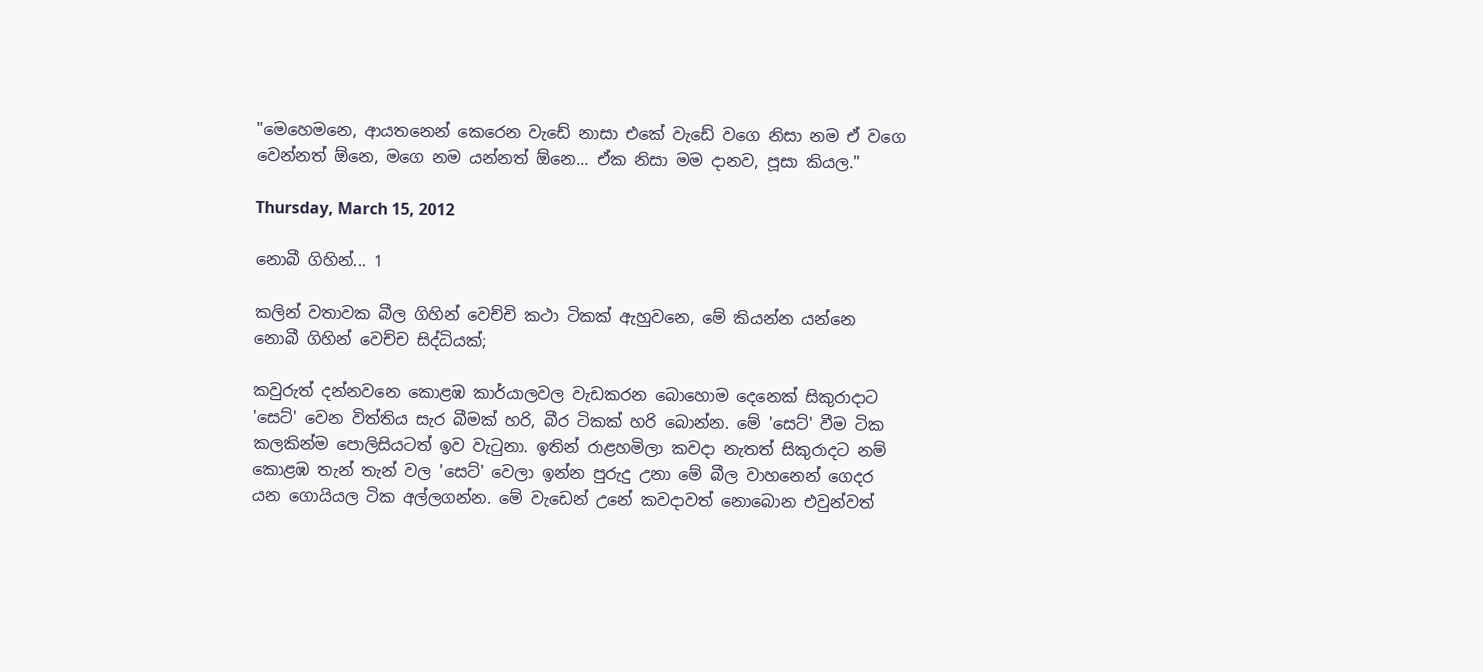"මෙහෙමනෙ, ආයතනෙන් කෙරෙන වැඩේ නාසා එකේ වැඩේ වගෙ නිසා නම ඒ වගෙ වෙන්නත් ඕනෙ, මගෙ නම යන්නත් ඕනෙ... ඒක නිසා මම දානව, පූසා කියල."

Thursday, March 15, 2012

නොබී ගිහින්... 1

කලින් වතාවක බීල ගිහින් වෙච්චි කථා ටිකක් ඇහුවනෙ, මේ කියන්න යන්නෙ නොබී ගිහින් වෙච්ච සිද්ධියක්;

කවුරුත් දන්නවනෙ කොළඹ කාර්යාලවල වැඩකරන බොහොම දෙනෙක් සිකුරාදාට 'සෙට්' වෙන විත්තිය සැර බීමක් හරි, බීර ටිකක් හරි බොන්න. මේ 'සෙට්' වීම ටික කලකින්ම පොලිසියටත් ඉව වැටුනා. ඉතින් රාළහමිලා කවදා නැතත් සිකුරාදට නම් කොළඹ තැන් තැන් වල 'සෙට්' වෙලා ඉන්න පුරුදු උනා මේ බීල වාහනෙන් ගෙදර යන ගොයියල ටික අල්ලගන්න. මේ වැඩෙන් උනේ කවදාවත් නොබොන එවුන්වත්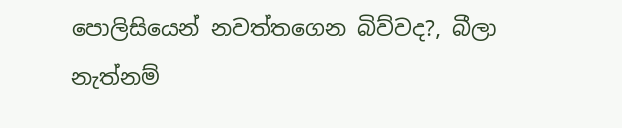පොලිසියෙන් නවත්තගෙන බිව්වද?, බීලා නැත්නම්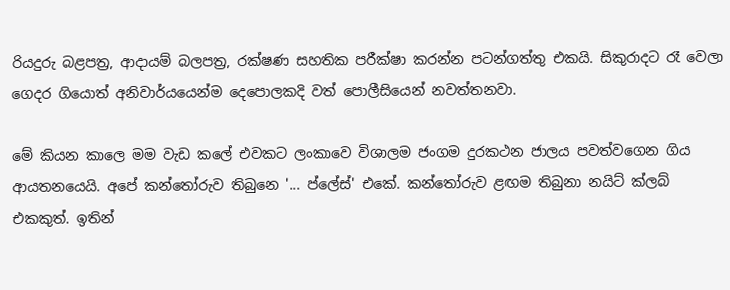රියදුරු බළපත්‍ර, ආදායම් බලපත්‍ර, රක්ෂණ සහතික පරීක්ෂා කරන්න පටන්ගත්තු එකයි. සිකුරාදට රෑ වෙලා ගෙදර ගියොත් අනිවාර්යයෙන්ම දෙපොලකදි වත් පොලීසියෙන් නවත්තනවා.

මේ කියන කාලෙ මම වැඩ කලේ එවකට ලංකාවෙ විශාලම ජංගම දුරකථන ජාලය පවත්වගෙන ගිය ආයතනයෙයි. අපේ කන්තෝරුව තිබුනෙ '... ප්ලේස්' එකේ. කන්තෝරුව ළඟම තිබුනා නයිට් ක්ලබ් එකකුත්. ඉතින්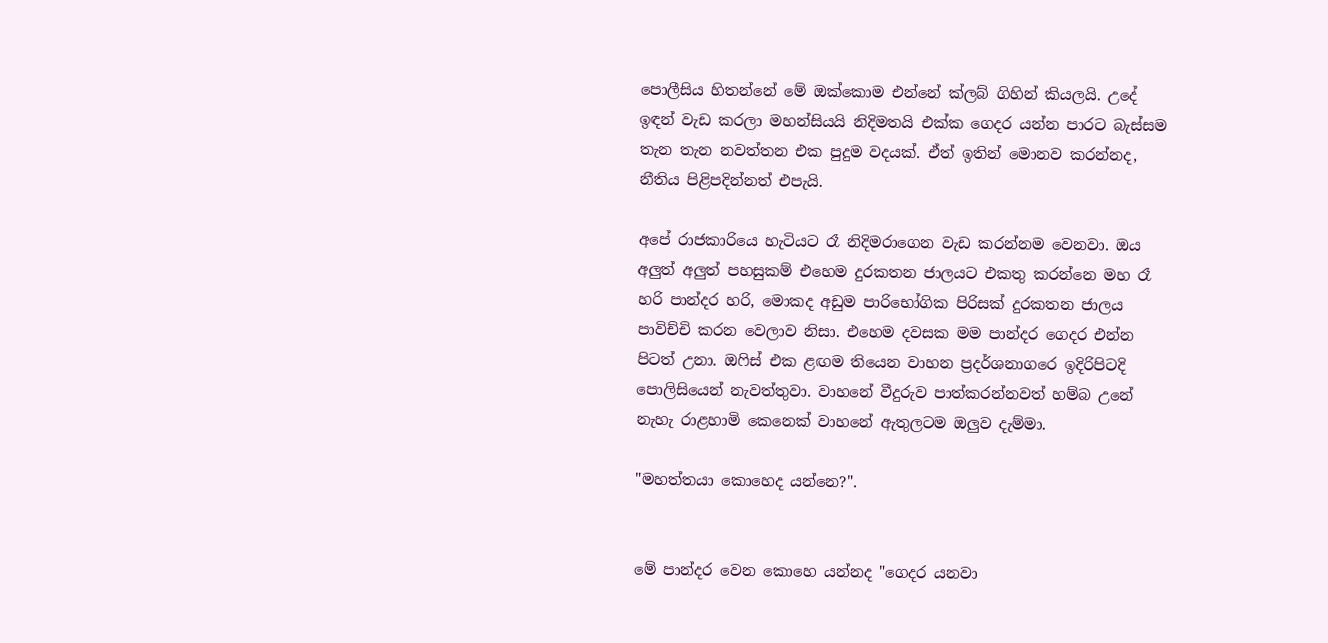පොලීසිය හිතන්නේ මේ ඔක්කොම එන්නේ ක්ලබ් ගිහින් කියලයි. උදේ ඉඳන් වැඩ කරලා මහන්සියයි නිදිමතයි එක්ක ගෙදර යන්න පාරට බැස්සම තැන තැන නවත්තන එක පුදුම වදයක්. ඒත් ඉතින් මොනව කරන්නද, නීතිය පිළිපදින්නත් එපැයි.

අපේ රාජකාරියෙ හැටියට රෑ නිදිමරාගෙන වැඩ කරන්නම වෙනවා. ඔය අලුත් අලුත් පහසුකම් එහෙම දුරකතන ජාලයට එකතු කරන්නෙ මහ රෑ හරි පාන්දර හරි, මොකද අඩුම පාරිභෝගික පිරිසක් දුරකතන ජාලය පාවිච්චි කරන වෙලාව නිසා. එහෙම දවසක මම පාන්දර ගෙදර එන්න පිටත් උනා. ඔෆිස් එක ළඟම තියෙන වාහන ප්‍රදර්ශනාගරෙ ඉදිරිපිටදි පොලිසියෙන් නැවත්තුවා. වාහනේ වීදුරුව පාත්කරන්නවත් හම්බ උනේ නැහැ රාළහාමි කෙනෙක් වාහනේ ඇතුලටම ඔලුව දැම්මා.

"මහත්තයා කොහෙද යන්නෙ?".


මේ පාන්දර වෙන කොහෙ යන්නද "ගෙදර යනවා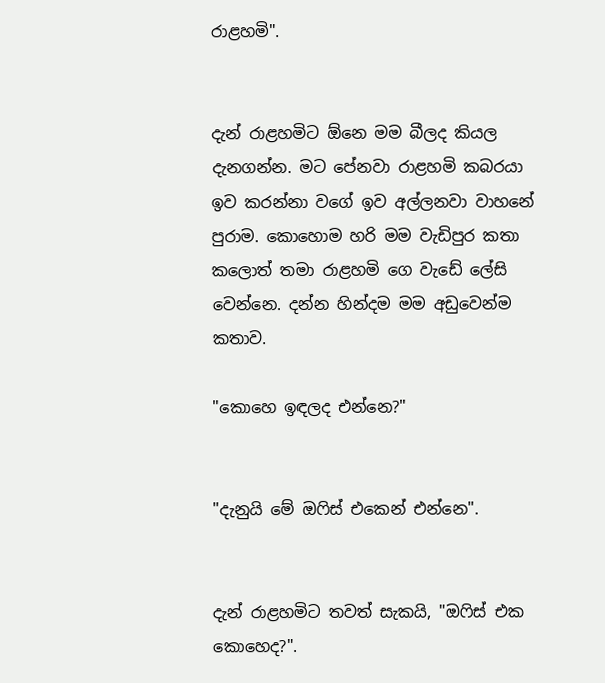රාළහමි".


දැන් රාළහමිට ඕනෙ මම බීලද කියල දැනගන්න. මට පේනවා රාළහමි කබරයා ඉව කරන්නා වගේ ඉව අල්ලනවා වාහනේ පුරාම. කොහොම හරි මම වැඩිපුර කතා කලොත් තමා රාළහමි ගෙ වැඩේ ලේසි වෙන්නෙ. දන්න හින්දම මම අඩුවෙන්ම කතාව.

"කොහෙ ඉඳලද එන්නෙ?"


"දැනුයි මේ ඔෆිස් එකෙන් එන්නෙ".


දැන් රාළහමිට තවත් සැකයි, "ඔෆිස් එක කොහෙද?".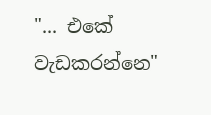"... එකේ වැඩකරන්නෙ"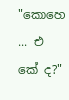"කොහෙ ... එ
කේ ද?"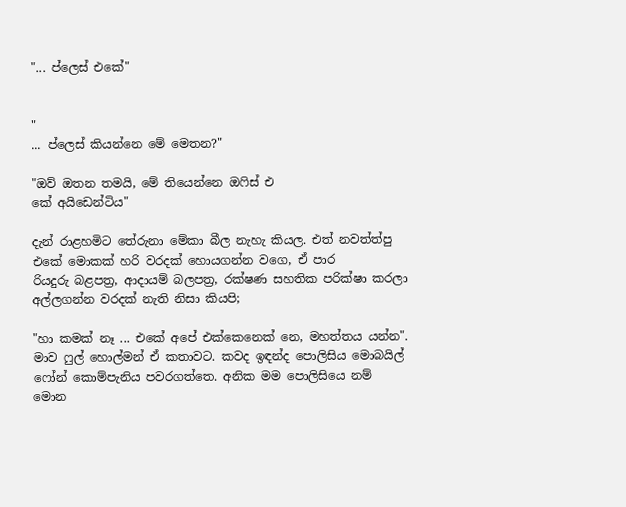"... ප්ලෙස් එකේ"


"
... ප්ලෙස් කියන්නෙ මේ මෙතන?"

"ඔව් ඔතන තමයි, මේ තියෙන්නෙ ඔෆිස් එ
කේ අයිඩෙන්ටිය"

දැන් රාළහමිට තේරුනා මේකා බීල නැහැ කියල. එත් නවත්ත්පු එකේ මොකක් හරි වරදක් හොයගන්න වගෙ, ඒ පාර
රියදුරු බළපත්‍ර, ආදායම් බලපත්‍ර, රක්ෂණ සහතික පරික්ෂා කරලා අල්ලගන්න වරදක් නැති නිසා කියපි;

"හා කමක් නෑ ... එකේ අපේ එක්කෙනෙක් නෙ, මහත්තය යන්න".
මාව ෆුල් හොල්මන් ඒ කතාවට. කවද ඉඳන්ද පොලිසිය මොබයිල් ෆෝන් කොම්පැනිය පවරගත්තෙ. අනික මම පොලිසියෙ නම් මොන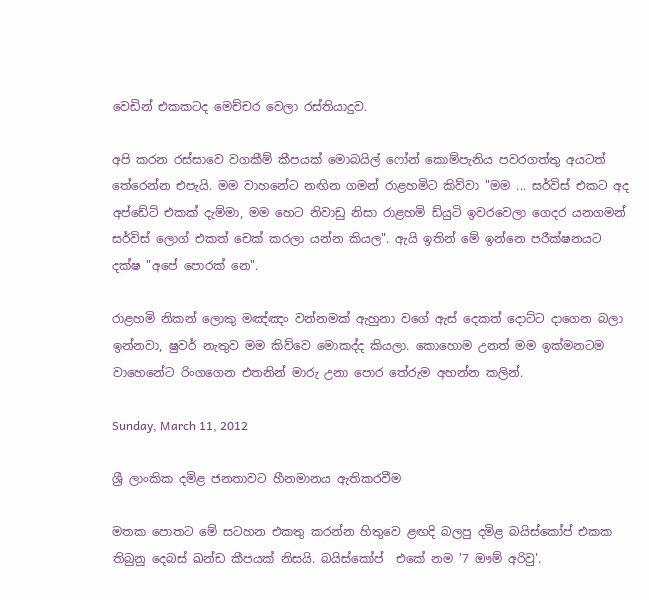වෙඩින් එකකටද මෙච්චර වෙලා රස්තියාදුව.

අපි කරන රස්සාවෙ වගකීම් කීපයක් මොබයිල් ෆෝන් කොම්පැනිය පවරගත්තු අයටත් තේරෙන්න එපැයි. මම වාහනේට නඟින ගමන් රාළහමිට කිව්වා "මම ... සර්විස් එකට අද අප්ඩේට් එකක් දැම්මා, මම හෙට නිවාඩු නිසා රාළහමි ඩ්යුටි ඉවරවෙලා ගෙදර යනගමන් සර්විස් ලොග් එකත් චෙක් කරලා යන්න කියල". ඇයි ඉතින් මේ ඉන්නෙ පරීක්ෂනයට දක්ෂ "අපේ පොරක් නෙ".

රාළහමි නිකන් ලොකු මඤ්ඤං වන්නමක් ඇහුනා වගේ ඇස් දෙකත් දොට්ට දාගෙන බලා ඉන්නවා, ෂුවර් නැතුව මම කිව්වෙ මොකද්ද කියලා. කොහොම උනත් මම ඉක්මනටම වාහෙනේට රිංගගෙන එතනින් මාරු උනා පොර තේරුම අහන්න කලින්.

Sunday, March 11, 2012

ශ්‍රී ලාංකික දමිළ ජනතාවට හීනමානය ඇතිකරවීම

මතක පොතට මේ සටහන එකතු කරන්න හිතුවෙ ළඟදි බලපු දමිළ බයිස්කෝප් එකක තිබුනු දෙබස් ඛන්ඩ කීපයක් නිසයි. බයිස්කෝප්  එකේ නම '7 ඖම් අරිවු'.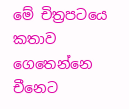මේ චිත්‍රපටයෙ කතාව ගෙතෙන්නෙ චීනෙට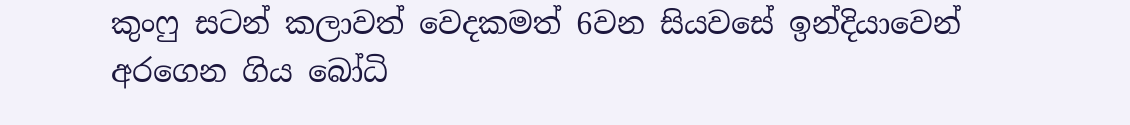කුංෆු සටන් කලාවත් වෙදකමත් 6වන සියවසේ ඉන්දියාවෙන් අරගෙන ගිය බෝධි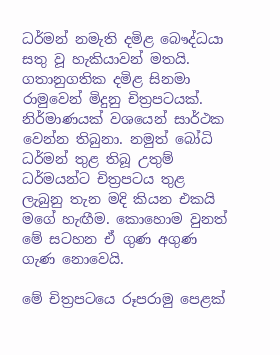ධර්මන් නමැති දමිළ බෞද්ධයා සතු වූ හැකියාවන් මතයි. ගතානුගතික දමිළ සිනමා රාමුවෙන් මිදුනු චිත්‍රපටයක්. නිර්මාණයක් වශයෙන් සාර්ථක වෙන්න තිබුනා. නමුත් බෝධි ධර්මන් තුළ තිබූ උතුම් ධර්මයන්ට චිත්‍රපටය තුළ ලැබුනු තැන මදි කියන එකයි මගේ හැඟීම. කොහොම වුනත් මේ සටහන ඒ ගුණ අගුණ ගැණ නොවෙයි.

මේ චිත්‍රපටයෙ රූපරාමු පෙළක්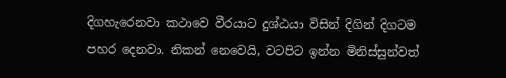දිගහැරෙනවා කථාවෙ වීරයාට දුශ්ඨයා විසින් දිගින් දිගටම පහර දෙනවා. නිකන් නෙවෙයි, වටපිට ඉන්න මිනිස්සුන්වත්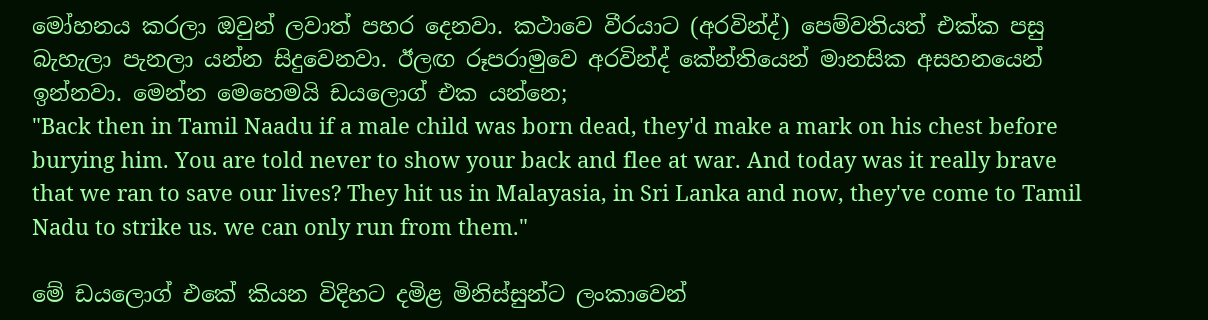මෝහනය කරලා ඔවුන් ලවාත් පහර දෙනවා. කථාවෙ වීරයාට (අරවින්ද්) පෙම්වතියත් එක්ක පසු බැහැලා පැනලා යන්න සිදුවෙනවා. ඊලඟ රූපරාමුවෙ අරවින්ද් කේන්තියෙන් මානසික අසහනයෙන් ඉන්නවා. මෙන්න මෙහෙමයි ඩයලොග් එක යන්නෙ;
"Back then in Tamil Naadu if a male child was born dead, they'd make a mark on his chest before burying him. You are told never to show your back and flee at war. And today was it really brave that we ran to save our lives? They hit us in Malayasia, in Sri Lanka and now, they've come to Tamil Nadu to strike us. we can only run from them."

මේ ඩයලොග් එකේ කියන විදිහට දමිළ මිනිස්සුන්ට ලංකාවෙන්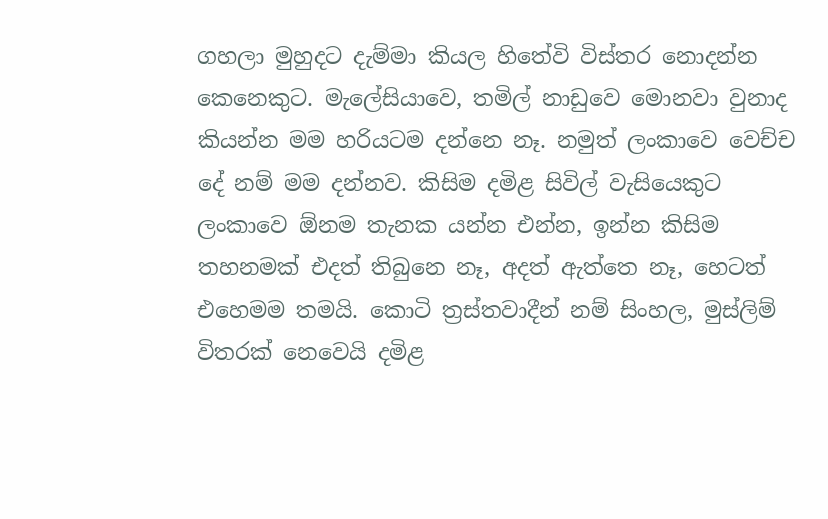ගහලා මුහුදට දැම්මා කියල හිතේවි විස්තර නොදන්න කෙනෙකුට. මැලේසියාවෙ, තමිල් නාඩුවෙ මොනවා වුනාද කියන්න මම හරියටම දන්නෙ නෑ. නමුත් ලංකාවෙ වෙච්ච දේ නම් මම දන්නව. කිසිම දමිළ සිවිල් වැසියෙකුට ලංකාවෙ ඕනම තැනක යන්න එන්න, ඉන්න කිසිම තහනමක් එදත් තිබුනෙ නෑ, අදත් ඇත්තෙ නෑ, හෙටත් එහෙමම තමයි. කොටි ත්‍රස්තවාදීන් නම් සිංහල, මුස්ලිම් විතරක් නෙවෙයි දමිළ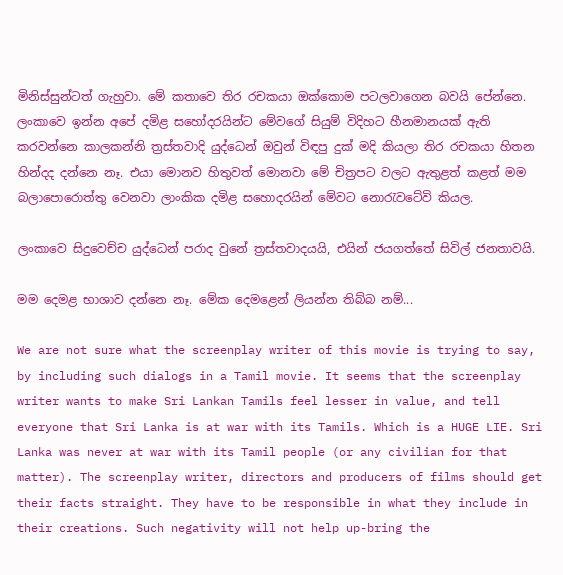මිනිස්සුන්ටත් ගැහුවා. මේ කතාවෙ තිර රචකයා ඔක්කොම පටලවාගෙන බවයි පේන්නෙ. ලංකාවෙ ඉන්න අපේ දමිළ සහෝදරයින්ට මේවගේ සියුම් විදිහට හීනමානයක් ඇති කරවන්නෙ කාලකන්නි ත්‍රස්තවාදි යුද්ධෙන් ඔවුන් විඳපු දුක් මදි කියලා තිර රචකයා හිතන හින්දද දන්නෙ නෑ. එයා මොනව හිතුවත් මොනවා මේ චිත්‍රපට වලට ඇතුළත් කළත් මම බලාපොරොත්තු වෙනවා ලාංකික දමිළ සහොදරයින් මේවට නොරැවටේවි කියල.

ලංකාවෙ සිදුවෙච්ච යුද්ධෙන් පරාද වුනේ ත්‍රස්තවාදයයි, එයින් ජයගත්තේ සිවිල් ජනතාවයි.

මම දෙමළ භාශාව දන්නෙ නෑ. මේක දෙමළෙන් ලියන්න තිබ්බ නම්...

We are not sure what the screenplay writer of this movie is trying to say, by including such dialogs in a Tamil movie. It seems that the screenplay writer wants to make Sri Lankan Tamils feel lesser in value, and tell everyone that Sri Lanka is at war with its Tamils. Which is a HUGE LIE. Sri Lanka was never at war with its Tamil people (or any civilian for that matter). The screenplay writer, directors and producers of films should get their facts straight. They have to be responsible in what they include in their creations. Such negativity will not help up-bring the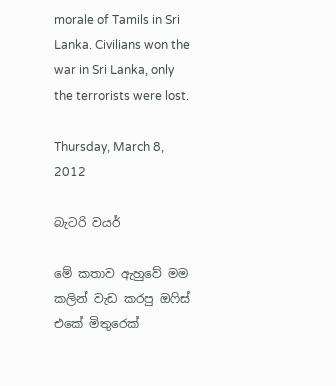morale of Tamils in Sri Lanka. Civilians won the war in Sri Lanka, only the terrorists were lost.

Thursday, March 8, 2012

බැටරි වයර්

මේ කතාව ඇහුවේ මම කලින් වැඩ කරපු ඔෆිස් එකේ මිතුරෙක්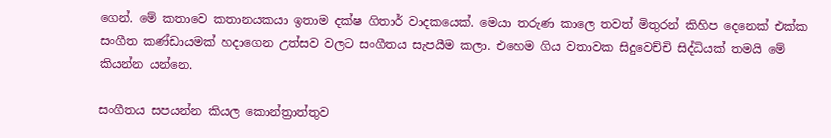ගෙන්. මේ කතාවෙ කතානයකයා ඉතාම දක්ෂ ගිතාර් වාදකයෙක්. මෙයා තරුණ කාලෙ තවත් මිතුරන් කිහිප දෙනෙක් එක්ක සංගීත කණ්ඩායමක් හදාගෙන උත්සව වලට සංගීතය සැපයීම කලා. එහෙම ගිය වතාවක සිදුවෙච්චි සිද්ධියක් තමයි මේ කියන්න යන්නෙ.

සංගීතය සපයන්න කියල කොන්ත්‍රාත්තුව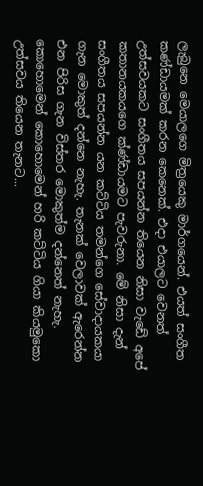ලැබුනෙ මෙයාලගෙ මිත්‍රයෙකු මාර්ගයෙන්. එයත් සංගීත කණ්ඩායමක් කරන කෙනෙක්. එදා එයාලට වෙනත් උත්සවයකට සංගීතය සපයන්න තියෙන නිසා වැඩේ අපේ කතානයකයගෙ ක්ණ්ඩායමට පැවරුනා. මේ නිසා දැන් සංගීතය සපයන්න යන කට්ටිය තමන්ගෙ සේවාදායකයා ගැන මොකුත් දන්නෙ නැහැ. තැනක් වෙලාවක් ඇරෙන්න එන පිරිස ගැන විස්තර මොකුත්ම දන්නෙත් නැහැ. කොහොමෙන් කොහොමෙන් හරි කට්ටිය ගියා කියමුකො උත්සවය තියෙන තැනට...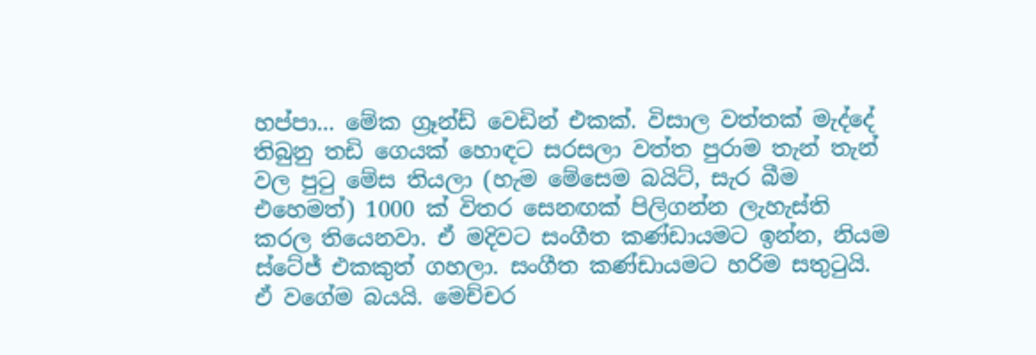හප්පා... මේක ග්‍රෑන්ඩ් වෙඩින් එකක්. විසාල වත්තක් මැද්දේ තිබුනු තඩි ගෙයක් හොඳට සරසලා වත්ත පුරාම තැන් තැන් වල පුටු මේස තියලා (හැම මේසෙම බයිට්, සැර බීම එහෙමත්) 1000 ක් විතර සෙනඟක් පිලිගන්න ලැහැස්ති කරල තියෙනවා. ඒ මදිවට සංගීත කණ්ඩායමට ඉන්න, නියම ස්ටේජ් එකකුත් ගහලා. සංගීත කණ්ඩායමට හරිම සතුටුයි. ඒ වගේම බයයි. මෙච්චර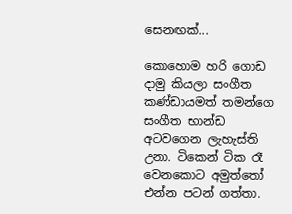සෙනඟක්...

කොහොම හරි ගොඩ දාමු කියලා සංගීත කණ්ඩායමත් තමන්ගෙ සංගීත භාන්ඩ අටවගෙන ලැහැස්ති උනා. ටිකෙන් ටික රෑ වෙනකොට අමුත්තෝ එන්න පටන් ගත්තා.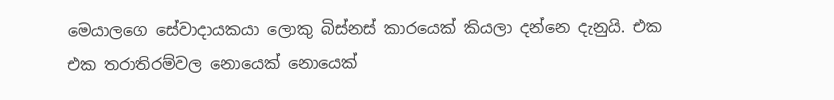මෙයාලගෙ සේවාදායකයා ලොකු බිස්නස් කාරයෙක් කියලා දන්නෙ දැනුයි. එක එක තරාතිරම්වල නොයෙක් නොයෙක්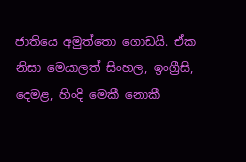ජාතියෙ අමුත්තො ගොඩයි. ඒක නිසා මෙයාලත් සිංහල, ඉංග්‍රීසි, දෙමළ, හිංදි මෙකී නොකී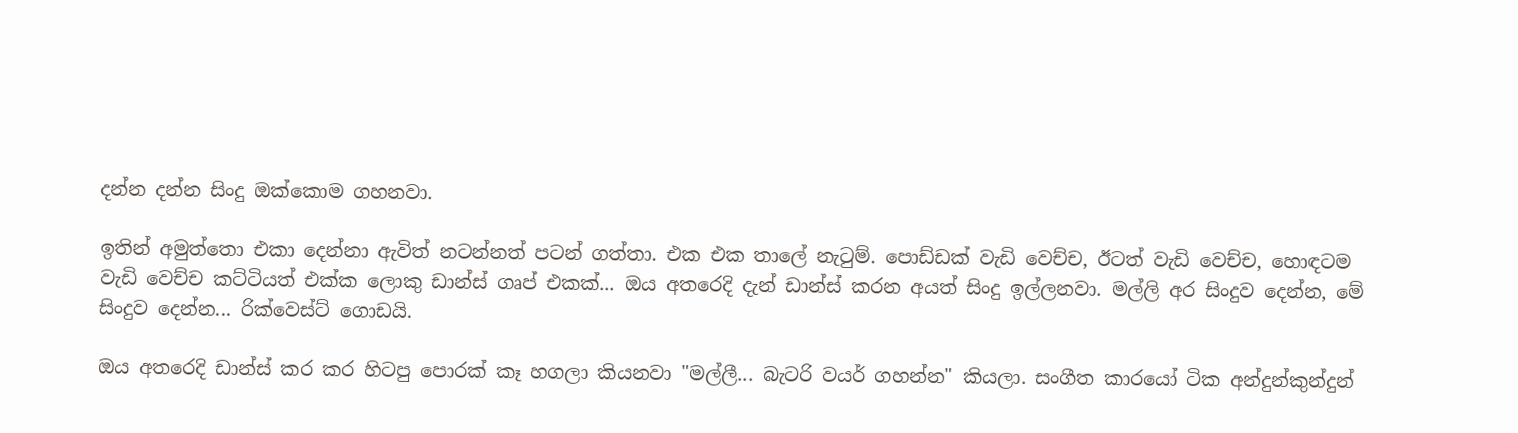දන්න දන්න සිංදු ඔක්කොම ගහනවා.

ඉතින් අමුත්තො එකා දෙන්නා ඇවිත් නටන්නත් පටන් ගත්තා. එක එක තාලේ නැටුම්. පොඩ්ඩක් වැඩි වෙච්ච, ඊටත් වැඩි වෙච්ච, හොඳටම වැඩි වෙච්ච කට්ටියත් එක්ක ලොකු ඩාන්ස් ගෘප් එකක්... ඔය අතරෙදි දැන් ඩාන්ස් කරන අයත් සිංදු ඉල්ලනවා. මල්ලි අර සිංදුව දෙන්න, මේ සිංදුව දෙන්න... රික්වෙස්ට් ගොඩයි.

ඔය අතරෙදි ඩාන්ස් කර කර හිටපු පොරක් කෑ හගලා කියනවා "මල්ලී... බැටරි වයර් ගහන්න" කියලා. සංගීත කාරයෝ ටික අන්දුන්කුන්දුන්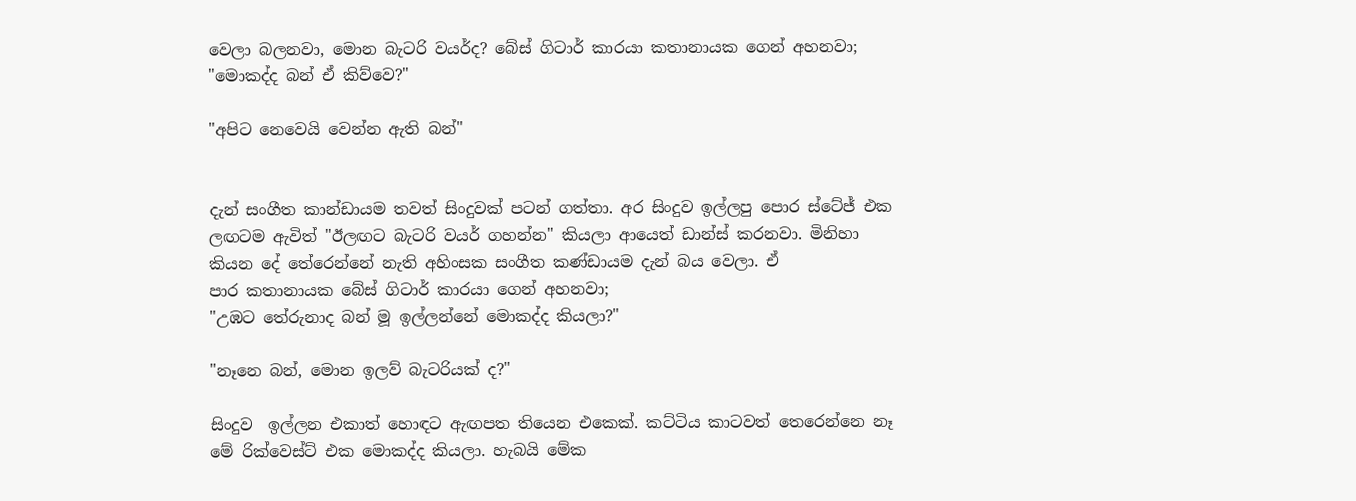වෙලා බලනවා, මොන බැටරි වයර්ද? බේස් ගිටාර් කාරයා කතානායක ගෙන් අහනවා;
"මොකද්ද බන් ඒ කිව්වෙ?"

"අපිට නෙවෙයි වෙන්න ඇති බන්"


දැන් සංගීත කාන්ඩායම තවත් සිංදුවක් පටන් ගත්තා. අර සිංදුව ඉල්ලපු පොර ස්ටේජ් එක ලඟටම ඇවිත් "ඊලඟට බැටරි වයර් ගහන්න" කියලා ආයෙත් ඩාන්ස් කරනවා. මිනිහා කියන දේ තේරෙන්නේ නැති අහිංසක සංගීත කණ්ඩායම දැන් බය වෙලා. ඒ
පාර කතානායක බේස් ගිටාර් කාරයා ගෙන් අහනවා;
"උඹට තේරුනාද බන් මූ ඉල්ලන්නේ මොකද්ද කියලා?"

"නෑනෙ බන්, මොන ඉලව් බැටරියක් ද?"

සිංදුව  ඉල්ලන එකාත් හොඳට ඇඟපත තියෙන එකෙක්. කට්ටිය කාටවත් තෙරෙන්නෙ නෑ මේ රික්වෙස්ට් එක මොකද්ද කියලා. හැබයි මේක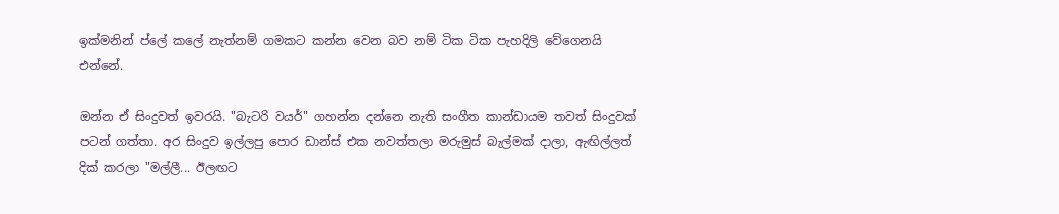ඉක්මනින් ප්ලේ කලේ නැත්නම් ගමකට කන්න වෙන බව නම් ටික ටික පැහදිලි වේගෙනයි එන්නේ.

ඔන්න ඒ සිංදුවත් ඉවරයි. "බැටරි වයර්" ගහන්න දන්නෙ නැති සංගීත කාන්ඩායම තවත් සිංදුවක් පටන් ගත්තා. අර සිංදුව ඉල්ලපු පොර ඩාන්ස් එක නවත්තලා මරුමුස් බැල්මක් දාලා, ඇඟිල්ලත් දික් කරලා "මල්ලී... ඊලඟට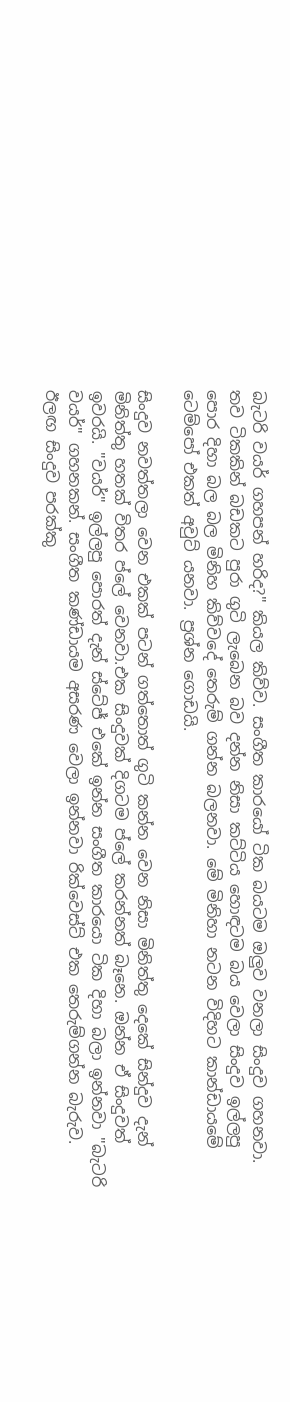බැටරි වයර් ගහපන් හරිද?" කියල කිව්ව. සංගීත කාරයෝ ටික බයටම ඔලුව වනලා සිංදුව ගහනවා. තව ටිකකින් බඩකට පුරා ගුටි ලැබෙන බව දන්න නිසා කට්ටිය හොඳටම බය වෙලා සිංදුව ඉල්ලපු පොර දිහා බල බල මිනිහ කිව්වදේ තෙරුම් ගන්න බලනවා. මේ මිනිහා නටන විදිහට කාන්ඩායමේ ටෙම්පෝ එකත් අවුට් යනවා. ප්‍රශ්න ගොඩයි.

සිංදුව නවත්තලා වෙන එකක් පටන් ගත්තොත් ගුටි කන්න වෙන නිසා මිනිත්තු දෙකේ සින්දුව දැන් මිනිත්තු හතක් විතර ප්ලේ වෙනවා.එක සිංදුවක් දිගටම ප්ලේ කරන්නත් බෑනෙ. ඔන්න ඒ සිංදුවත් ඉවරයි. "වයර්" ඉල්ලපු පොරත් දැන් ස්ටේජ් එකේ ඉන්න සංගීත කාරයො ටික දිහා බලා ඉන්නවා "බැටරි වයර්" ගහනකන්. සංගීත කණ්ඩායම අසරණ වෙලා ඉන්නවා රික්වෙස්ට් එක තෙරුම්ගන්න බැරුව. ඊලඟ සිංදුව පරක්කු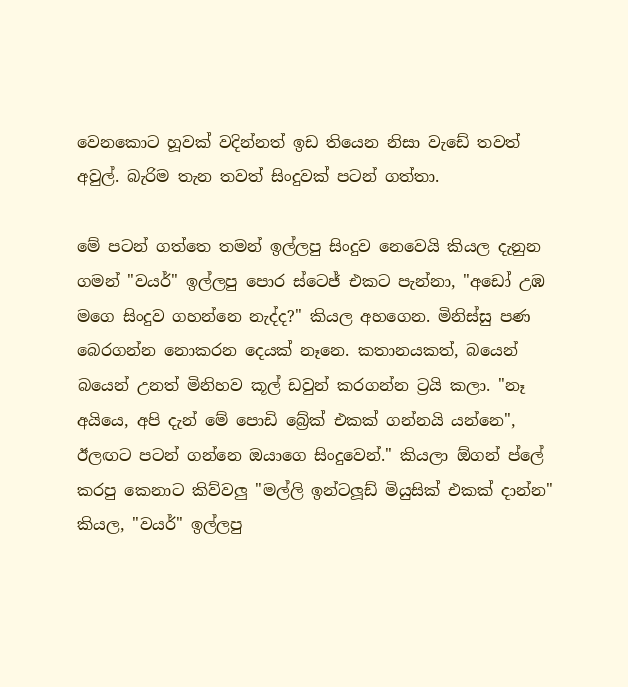වෙනකොට හූවක් වදින්නත් ඉඩ තියෙන නිසා වැඩේ තවත් අවුල්. බැරිම තැන තවත් සිංදුවක් පටන් ගත්තා.

මේ පටන් ගත්තෙ තමන් ඉල්ලපු සිංදුව නෙවෙයි කියල දැනුන ගමන් "වයර්" ඉල්ලපු පොර ස්ටෙජ් එකට පැන්නා, "අඩෝ උඹ මගෙ සිංදුව ගහන්නෙ නැද්ද?" කියල අහගෙන. මිනිස්සු පණ බෙරගන්න නොකරන දෙයක් නෑනෙ. කතානයකත්, බයෙන් බයෙන් උනත් මිනිහව කූල් ඩවුන් කරගන්න ට්‍රයි කලා. "නෑ අයියෙ, අපි දැන් මේ පොඩි බ්‍රේක් එකක් ගන්නයි යන්නෙ", ඊලඟට පටන් ගන්නෙ ඔයාගෙ සිංදුවෙන්." කියලා ඕගන් ප්ලේ කරපු කෙනාට කිව්වලු "මල්ලි ඉන්ටලූඩ් මියුසික් එකක් දාන්න" කියල, "වයර්" ඉල්ලපු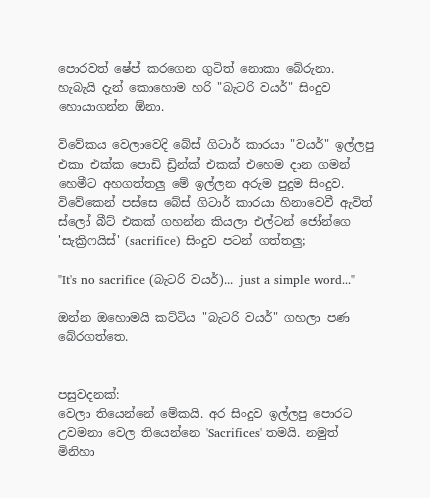පොරවත් ෂේප් කරගෙන ගුටිත් නොකා බේරුනා. හැබැයි දැන් කොහොම හරි "බැටරි වයර්" සිංදුව හොයාගන්න ඕනා.

විවේකය වෙලාවෙදි බේස් ගිටාර් කාරයා "වයර්" ඉල්ලපු එකා එක්ක පොඩි ඩ්‍රින්ක් එකක් එහෙම දාන ගමන් හෙමීට අහගත්තලු මේ ඉල්ලන අරුම පුදුම සිංදුව. විවේකෙන් පස්සෙ බේස් ගිටාර් කාරයා හිනාවෙවී ඇවිත් ස්ලෝ බීට් එකක් ගහන්න කියලා එල්ටන් ජෝන්ගෙ 'සැක්‍රිෆයිස්' (sacrifice) සිංදුව පටන් ගත්තලු;

"It's no sacrifice (බැටරි වයර්)... just a simple word..."

ඔන්න ඔහොමයි කට්ටිය "බැටරි වයර්" ගහලා පණ බේරගත්තෙ.


පසුවදනක්:
වෙලා තියෙන්නේ මේකයි. අර සිංදුව ඉල්ලපු පොරට උවමනා වෙල තියෙන්නෙ 'Sacrifices' තමයි. නමුත් මිනිහා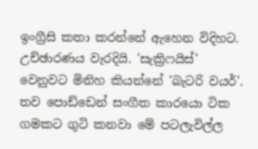ඉංග්‍රීසි කතා කරන්නේ ඇහෙන විදිහට. උච්ඡාරණය වැරදියි. 'සැක්‍රිෆයිස්' වෙනුවට මිනිහ කියන්නේ 'බැටරි වයර්'. තව පොඩ්ඩෙන් සංගීත කාරයො ටික ගමකට ගුටි කනවා මේ පටලැවිල්ල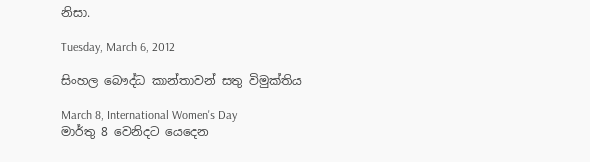නිසා.

Tuesday, March 6, 2012

සිංහල බෞද්ධ කාන්තාවන් සතු විමුක්තිය

March 8, International Women's Day
මාර්තු 8 වෙනිදට යෙදෙන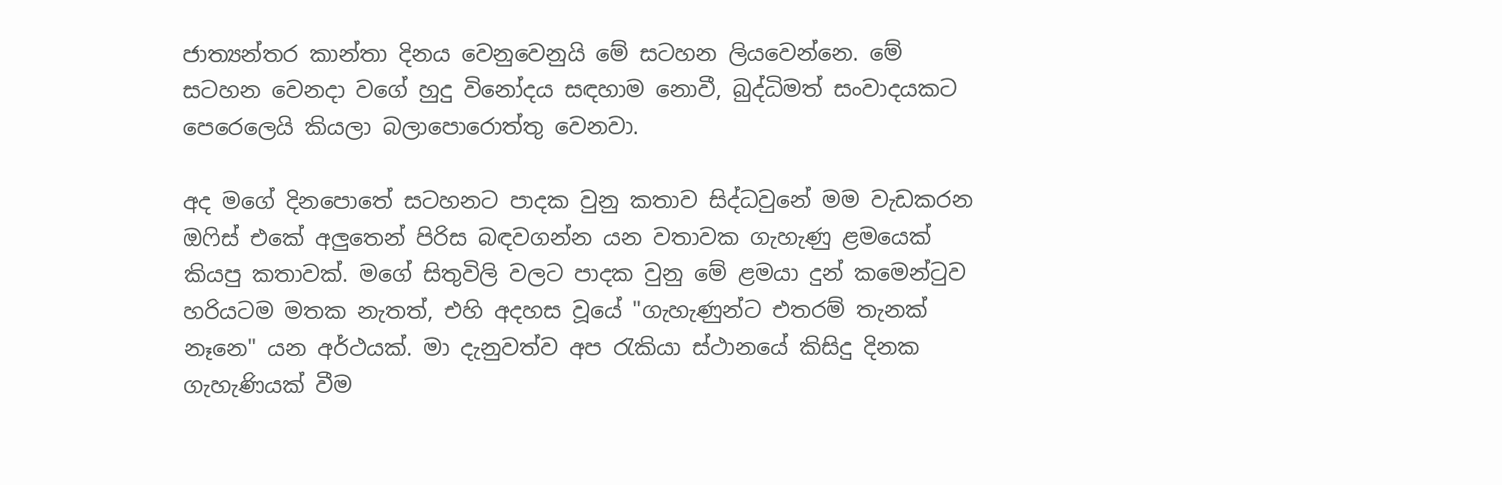ජාත්‍යන්තර කාන්තා දිනය වෙනුවෙනුයි මේ සටහන ලියවෙන්නෙ. මේ සටහන වෙනදා වගේ හුදු විනෝදය සඳහාම නොවී, බුද්ධිමත් සංවාදයකට පෙරෙලෙයි කියලා බලාපොරොත්තු වෙනවා.

අද මගේ දිනපොතේ සටහනට පාදක වුනු කතාව සිද්ධවුනේ මම වැඩකරන ඔෆිස් එකේ අලුතෙන් පිරිස බඳවගන්න යන වතාවක ගැහැණු ළමයෙක් කියපු කතාවක්. මගේ සිතුවිලි වලට පාදක වුනු මේ ළමයා දුන් කමෙන්ටුව හරියටම මතක නැතත්, එහි අදහස වූයේ "ගැහැණුන්ට එතරම් තැනක් නෑනෙ" යන අර්ථයක්. මා දැනුවත්ව අප රැකියා ස්ථානයේ කිසිදු දිනක ගැහැණියක් වීම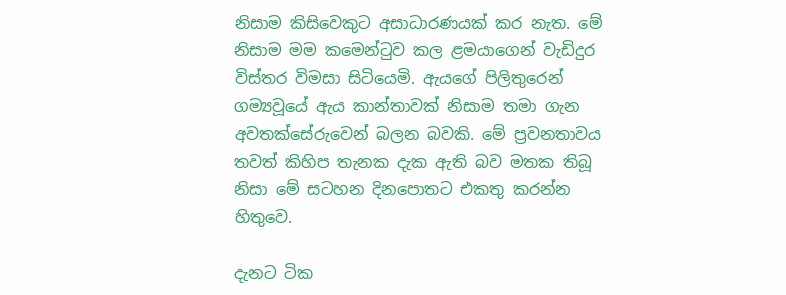නිසාම කිසිවෙකුට අසාධාරණයක් කර නැත. මේ නිසාම මම කමෙන්ටුව කල ළමයාගෙන් වැඩිදුර විස්තර විමසා සිටියෙමි. ඇයගේ පිලිතුරෙන් ගම්‍යවූයේ ඇය කාන්තාවක් නිසාම තමා ගැන අවතක්සේරුවෙන් බලන බවකි. මේ ප්‍රවනතාවය තවත් කිහිප තැනක දැක ඇති බව මතක තිබූ නිසා මේ සටහන දිනපොතට එකතු කරන්න හිතුවෙ.

දැනට ටික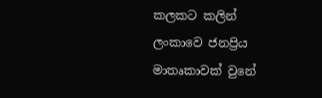කලකට කලින් ලංකාවෙ ජනප්‍රිය මාතෘකාවක් වුනේ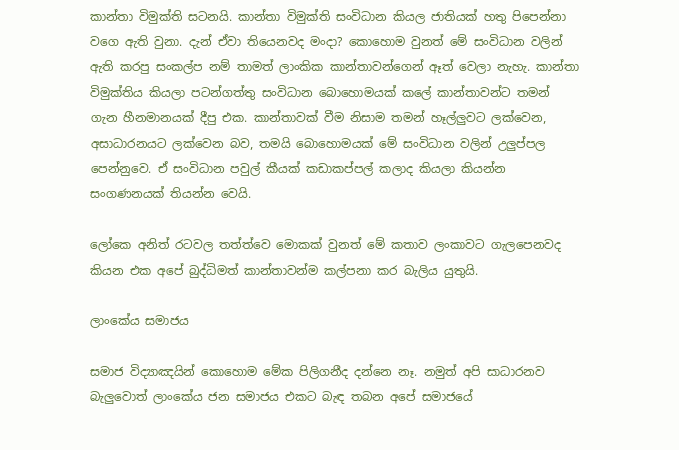කාන්තා විමුක්ති සටනයි. කාන්තා විමුක්ති සංවිධාන කියල ජාතියක් හතු පිපෙන්නා වගෙ ඇති වුනා. දැන් ඒවා තියෙනවද මංදා? කොහොම වුනත් මේ සංවිධාන වලින් ඇති කරපු සංකල්ප නම් තාමත් ලාංකික කාන්තාවන්ගෙන් ඈත් වෙලා නැහැ. කාන්තා විමුක්තිය කියලා පටන්ගත්තු සංවිධාන බොහොමයක් කලේ කාන්තාවන්ට තමන් ගැන හීනමානයක් දීපු එක. කාන්තාවක් වීම නිසාම තමන් හෑල්ලුවට ලක්වෙන, අසාධාරනයට ලක්වෙන බව, තමයි බොහොමයක් මේ සංවිධාන වලින් උලුප්පල පෙන්නුවෙ. ඒ සංවිධාන පවුල් කීයක් කඩාකප්පල් කලාද කියලා කියන්න සංගණනයක් තියන්න වෙයි.

ලෝකෙ අනිත් රටවල තත්ත්වෙ මොකක් වුනත් මේ කතාව ලංකාවට ගැලපෙනවද කියන එක අපේ බුද්ධිමත් කාන්තාවන්ම කල්පනා කර බැලිය යුතුයි.

ලාංකේය සමාජය

සමාජ විද්‍යාඤයින් කොහොම මේක පිලිගනීද දන්නෙ නෑ. නමුත් අපි සාධාරනව බැලුවොත් ලාංකේය ජන සමාජය එකට බැඳ තබන අපේ සමාජයේ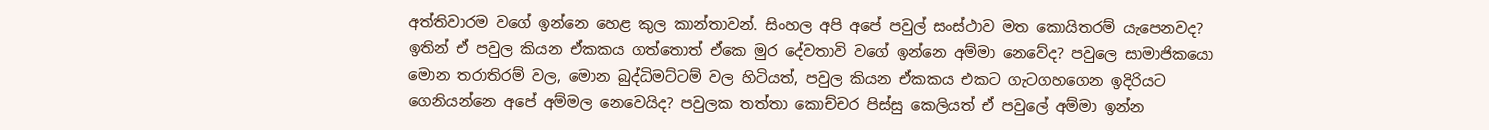අත්තිවාරම වගේ ඉන්නෙ හෙළ කුල කාන්තාවන්. සිංහල අපි අපේ පවුල් සංස්ථාව මත කොයිතරම් යැපෙනවද? ඉතින් ඒ පවුල කියන ඒකකය ගත්තොත් ඒකෙ මුර දේවතාවි වගේ ඉන්නෙ අම්මා නෙවේද? පවුලෙ සාමාජිකයො මොන තරාතිරම් වල, මොන බුද්ධිමට්ටම් වල හිටියත්, පවුල කියන ඒකකය එකට ගැටගහගෙන ඉදිරියට ගෙනියන්නෙ අපේ අම්මල නෙවෙයිද? පවුලක තත්තා කොච්චර පිස්සු කෙලියත් ඒ පවුලේ අම්මා ඉන්න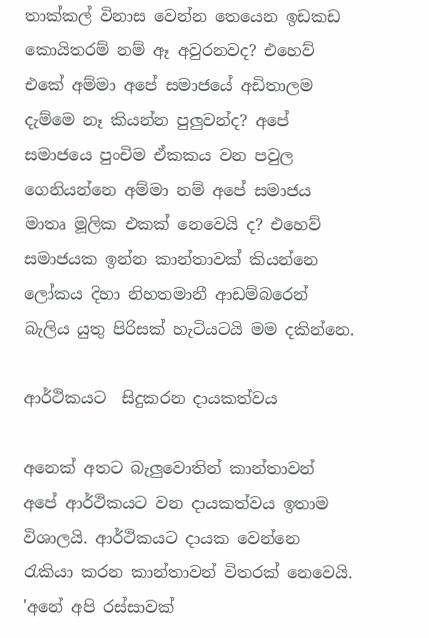තාක්කල් විනාස වෙන්න තෙයෙන ඉඩකඩ කොයිතරම් නම් ඈ අවුරනවද? එහෙව් එකේ අම්මා අපේ සමාජයේ අඩිතාලම දැම්මෙ නෑ කියන්න පුලුවන්ද? අපේ සමාජයෙ පුංචිම ඒකකය වන පවුල ගෙනියන්නෙ අම්මා නම් අපේ සමාජය මාතෘ මූලික එකක් නෙවෙයි ද? එහෙව් සමාජයක ඉන්න කාන්තාවක් කියන්නෙ ලෝකය දිහා නිහතමානී ආඩම්බරෙන් බැලිය යුතු පිරිසක් හැටියටයි මම දකින්නෙ.

ආර්ථිකයට  සිදුකරන දායකත්වය

අනෙක් අතට බැලුවොතින් කාන්තාවන් අපේ ආර්ථිකයට වන දායකත්වය ඉතාම විශාලයි. ආර්ථිකයට දායක වෙන්නෙ රැකියා කරන කාන්තාවන් විතරක් නෙවෙයි. 'අනේ අපි රස්සාවක්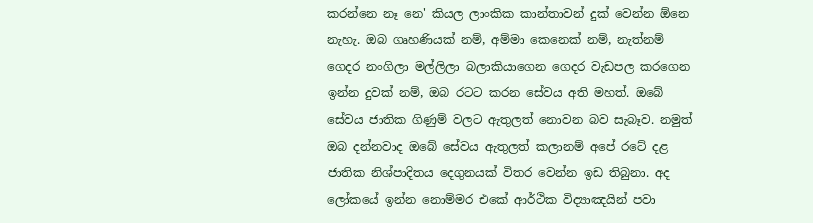කරන්නෙ නෑ නෙ' කියල ලාංකික කාන්තාවන් දුක් වෙන්න ඕනෙ නැහැ. ඔබ ගෘහණියක් නම්, අම්මා කෙනෙක් නම්, නැත්නම් ගෙදර නංගිලා මල්ලිලා බලාකියාගෙන ගෙදර වැඩපල කරගෙන ඉන්න දුවක් නම්, ඔබ රටට කරන සේවය අති මහත්. ඔබේ සේවය ජාතික ගිණුම් වලට ඇතුලත් නොවන බව සැබෑව. නමුත් ඔබ දන්නවාද ඔබේ සේවය ඇතුලත් කලානම් අපේ රටේ දළ ජාතික නිශ්පාදිතය දෙගුනයක් විතර වෙන්න ඉඩ තිබුනා. අද ලෝකයේ ඉන්න නොම්මර එකේ ආර්ථික විද්‍යාඤයින් පවා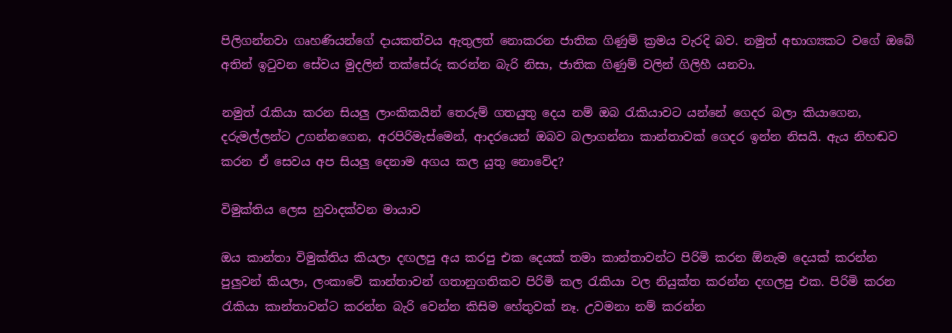පිලිගන්නවා ගෘහණියන්ගේ දායකත්වය ඇතුලත් නොකරන ජාතික ගිණුම් ක්‍රමය වැරදි බව. නමුත් අභාග්‍යකට වගේ ඔබේ අතින් ඉටුවන සේවය මුදලින් තක්සේරු කරන්න බැරි නිසා, ජාතික ගිණුම් වලින් ගිලිහී යනවා.

නමුත් රැකියා කරන සියලු ලාංකිකයින් තෙරුම් ගතයුතු දෙය නම් ඔබ රැකියාවට යන්නේ ගෙදර බලා කියාගෙන, දරුමල්ලන්ට උගන්නගෙන, අරපිරිමැස්මෙන්, ආදරයෙන් ඔබව බලාගන්නා කාන්තාවක් ගෙදර ඉන්න නිසයි. ඇය නිහඬව කරන ඒ සෙවය අප සියලු දෙනාම අගය කල යුතු නොවේද?

විමුක්තිය ලෙස හුවාදක්වන මායාව

ඔය කාන්තා විමුක්තිය කියලා දඟලපු අය කරපු එක දෙයක් තමා කාන්තාවන්ට පිරිමි කරන ඕනැම දෙයක් කරන්න පුලුවන් කියලා, ලංකාවේ කාන්තාවන් ගතානුගතිකව පිරිමි කල රැකියා වල නියුක්ත කරන්න දඟලපු එක. පිරිමි කරන රැකියා කාන්තාවන්ට කරන්න බැරි වෙන්න කිසිම හේතුවක් නෑ. උවමනා නම් කරන්න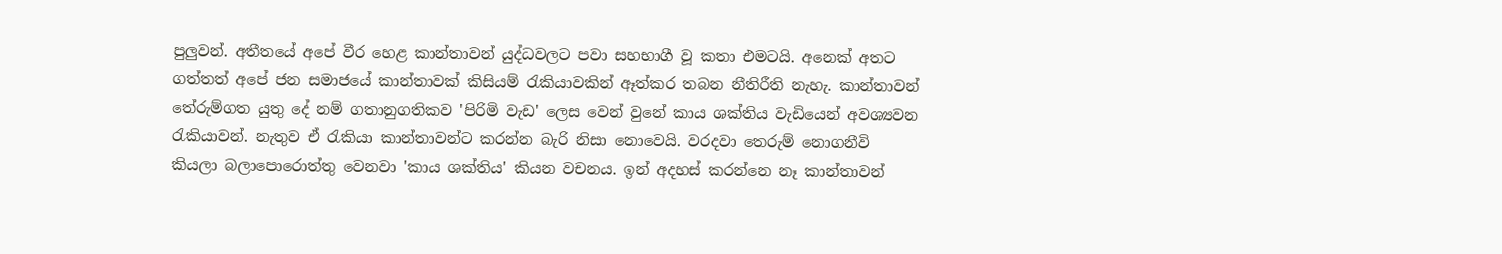පුලුවන්. අතීතයේ අපේ වීර හෙළ කාන්තාවන් යුද්ධවලට පවා සහභාගී වූ කතා එමටයි. අනෙක් අතට ගත්තත් අපේ ජන සමාජයේ කාන්තාවක් කිසියම් රැකියාවකින් ඈත්කර තබන නීතිරීති නැහැ. කාන්තාවන් තේරුම්ගත යුතු දේ නම් ගතානුගතිකව 'පිරිමි වැඩ' ලෙස වෙන් වුනේ කාය ශක්තිය වැඩියෙන් අවශ්‍යවන රැකියාවන්. නැතුව ඒ රැකියා කාන්තාවන්ට කරන්න බැරි නිසා නොවෙයි. වරදවා තෙරුම් නොගනීවි කියලා බලාපොරොත්තු වෙනවා 'කාය ශක්තිය' කියන වචනය. ඉන් අදහස් කරන්නෙ නෑ කාන්තාවන්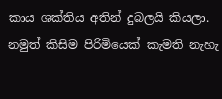කාය ශක්තිය අතින් දුබලයි කියලා. නමුත් කිසිම පිරිමියෙක් කැමති නැහැ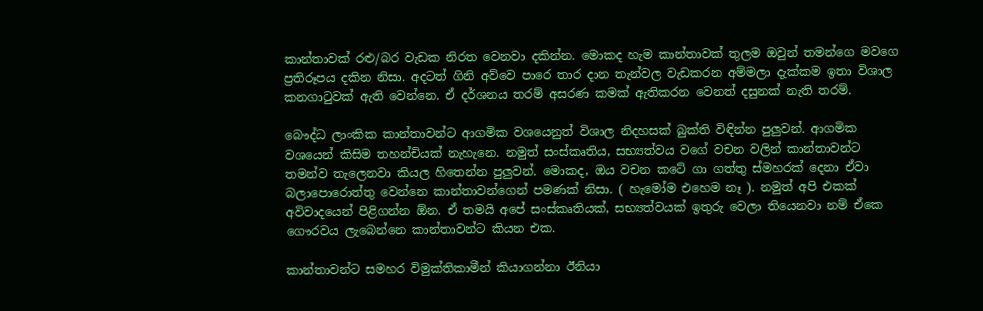කාන්තාවක් රළු/බර වැඩක නිරත වෙනවා දකින්න. මොකද හැම කාන්තාවක් තුලම ඔවුන් තමන්ගෙ මවගෙ ප්‍රතිරූපය දකින නිසා. අදටත් ගිනි අව්වෙ පාරෙ තාර දාන තැන්වල වැඩකරන අම්මලා දැක්කම ඉතා විශාල කනගාටුවක් ඇති වෙන්නෙ. ඒ දර්ශනය තරම් අසරණ කමක් ඇතිකරන වෙනත් දසුනක් නැති තරම්.

බෞද්ධ ලාංකික කාන්තාවන්ට ආගමික වශයෙනුත් විශාල නිදහසක් බුක්ති විඳින්න පුලුවන්. ආගමික වශයෙන් කිසිම තහන්චියක් නැහැනෙ. නමුත් සංස්කෘතිය, සභ්‍යත්වය වගේ වචන වලින් කාන්තාවන්ට තමන්ව තැලෙනවා කියල හිතෙන්න පුලුවන්. මොකද, ඔය වචන කටේ ගා ගත්තු ස්මහරක් දෙනා ඒවා බලාපොරොත්තු වෙන්නෙ කාන්තාවන්ගෙන් පමණක් නිසා. ( හැමෝම එහෙම නෑ ). නමුත් අපි එකක් අවිවාදයෙන් පිළිගන්න ඕන. ඒ තමයි අපේ සංස්කෘතියක්, සභ්‍යත්වයක් ඉතුරු වෙලා තියෙනවා නම් ඒකෙ ගෞරවය ලැබෙන්නෙ කාන්තාවන්ට කියන එක.

කාන්තාවන්ට සමහර විමුක්තිකාමීන් කියාගන්නා ඊනියා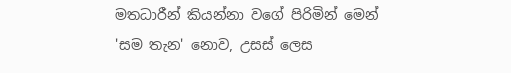මතධාරීන් කියන්නා වගේ පිරිමින් මෙන් 'සම තැන' නොව, උසස් ලෙස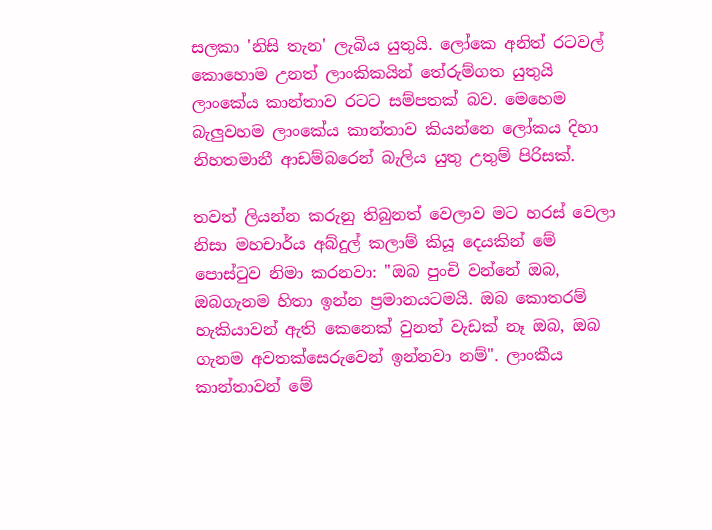සලකා 'නිසි තැන' ලැබිය යුතුයි. ලෝකෙ අනිත් රටවල් කොහොම උනත් ලාංකිකයින් තේරුම්ගත යුතුයි ලාංකේය කාන්තාව රටට සම්පතක් බව. මෙහෙම බැලුවහම ලාංකේය කාන්තාව කියන්නෙ ලෝකය දිහා නිහතමානී ආඩම්බරෙන් බැලිය යුතු උතුම් පිරිසක්.

තවත් ලියන්න කරුනු තිබුනත් වෙලාව මට හරස් වෙලා නිසා මහචාර්ය අබ්දුල් කලාම් කියූ දෙයකින් මේ පොස්ටුව නිමා කරනවා: "ඔබ පුංචි වන්නේ ඔබ, ඔබගැනම හිතා ඉන්න ප්‍රමානයටමයි. ඔබ කොතරම් හැකියාවන් ඇති කෙනෙක් වුනත් වැඩක් නෑ ඔබ, ඔබ ගැනම අවතක්සෙරුවෙන් ඉන්නවා නම්". ලාංකීය කාන්තාවන් මේ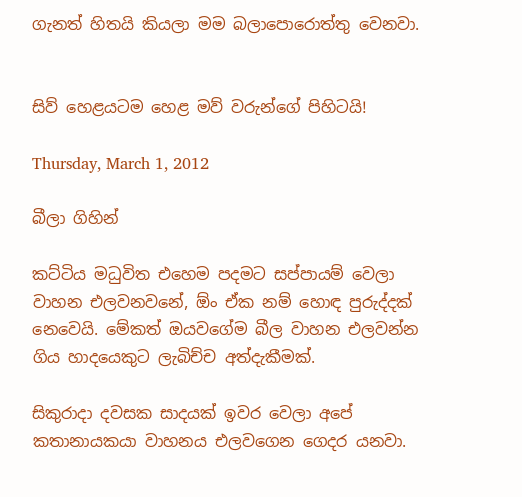ගැනත් හිතයි කියලා මම බලාපොරොත්තු වෙනවා.


සිව් හෙළයටම හෙළ මව් වරුන්ගේ පිහිටයි!

Thursday, March 1, 2012

බීලා ගිහින්

කට්ටිය මධුවිත එහෙම පදමට සප්පායම් වෙලා වාහන එලවනවනේ, ඕං ඒක නම් හොඳ පුරුද්දක් නෙවෙයි. මේකත් ඔයවගේම බීල වාහන එලවන්න ගිය හාදයෙකුට ලැබිච්ච අත්දැකීමක්.

සිකුරාදා දවසක සාදයක් ඉවර වෙලා අපේ කතානායකයා වාහනය එලවගෙන ගෙදර යනවා.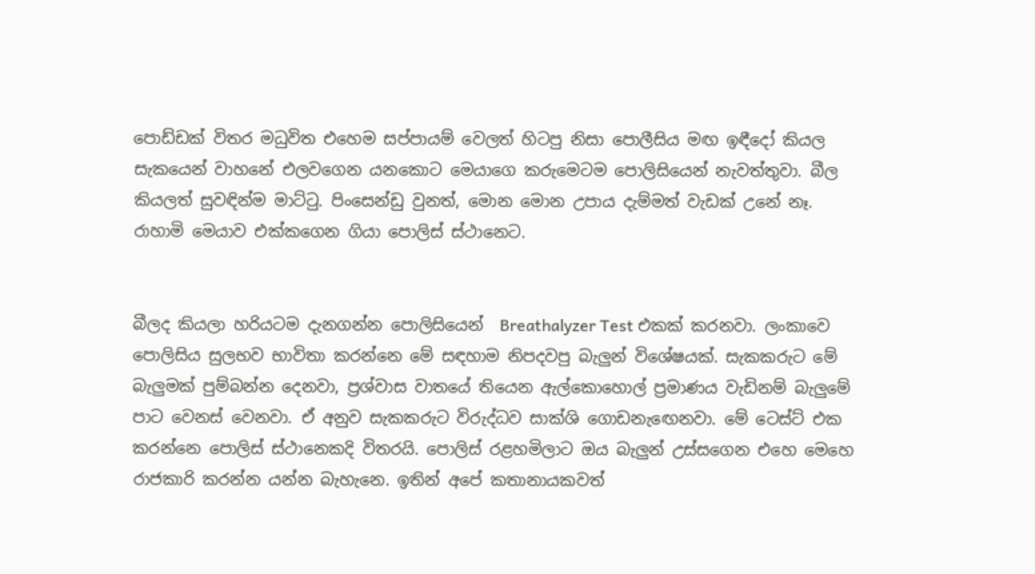පොඩ්ඩක් විතර මධුවිත එහෙම සප්පායම් වෙලත් හිටපු නිසා පොලීසිය මඟ ඉඳීදෝ කියල සැකයෙන් වාහනේ එලවගෙන යනකොට මෙයාගෙ කරුමෙටම පොලිසියෙන් නැවත්තුවා. බීල කියලත් සුවඳින්ම මාට්ටු. පිංසෙන්ඩු වුනත්, මොන මොන උපාය දැම්මත් වැඩක් උනේ නෑ. රාහාමි මෙයාව එක්කගෙන ගියා පොලිස් ස්ථානෙට.


බීලද කියලා හරියටම දැනගන්න පොලිසියෙන්  Breathalyzer Test එකක් කරනවා. ලංකාවෙ පොලිසිය සුලභව භාවිතා කරන්නෙ මේ සඳහාම නිපදවපු බැලුන් විශේෂයක්. සැකකරුට මේ බැලුමක් පුම්බන්න දෙනවා, ප්‍රශ්වාස වාතයේ තියෙන ඇල්කොහොල් ප්‍රමාණය වැඩිනම් බැලුමේ පාට වෙනස් වෙනවා. ඒ අනුව සැකකරුට විරුද්ධව සාක්ශි ගොඩනැඟෙනවා. මේ ටෙස්ට් එක කරන්නෙ පොලිස් ස්ථානෙකදි විතරයි. පොලිස් රළහමිලාට ඔය බැලුන් උස්සගෙන එහෙ මෙහෙ රාජකාරි කරන්න යන්න බැහැනෙ. ඉතින් අපේ කතානායකවත්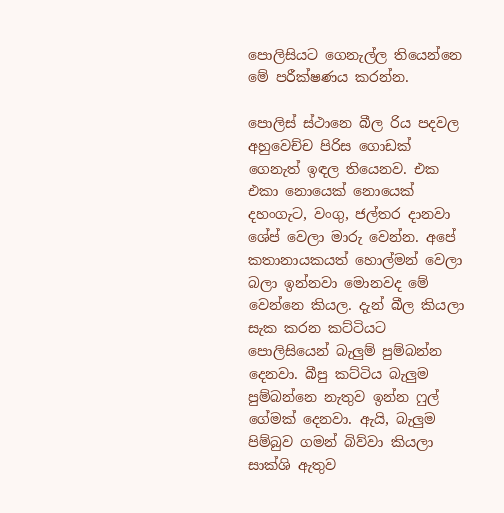පොලිසියට ගෙනැල්ල තියෙන්නෙ මේ පරීක්ෂණය කරන්න.

පොලිස් ස්ථානෙ බීල රිය පදවල අහුවෙච්ච පිරිස ගොඩක් ගෙනැත් ඉඳල තියෙනව. එක එකා නොයෙක් නොයෙක් දහංගැට, වංගු, ජල්තර දානවා ශේප් වෙලා මාරු වෙන්න. අපේ කතානායකයත් හොල්මන් වෙලා බලා ඉන්නවා මොනවද මේ වෙන්නෙ කියල. දැන් බීල කියලා සැක කරන කට්ටියට පොලිසියෙන් බැලුම් පුම්බන්න දෙනවා. බීපු කට්ටිය බැලුම පුම්බන්නෙ නැතුව ඉන්න ෆුල් ගේමක් දෙනවා. ඇයි, බැලුම පිම්බුව ගමන් බිව්වා කියලා සාක්ශි ඇතුව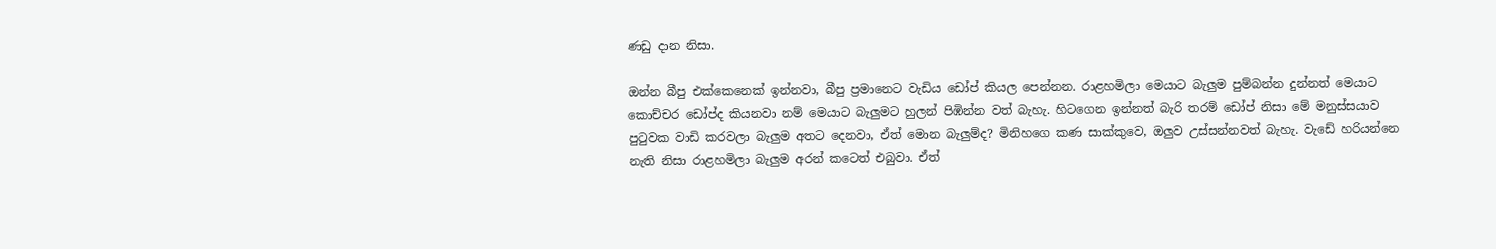ණඩු දාන නිසා.

ඔන්න බීපු එක්කෙනෙක් ඉන්නවා, බීපු ප්‍රමානෙට වැඩිය ඩෝප් කියල පෙන්නන. රාළහමිලා මෙයාට බැලුම පුම්බන්න දුන්නත් මෙයාට කොච්චර ඩෝප්ද කියනවා නම් මෙයාට බැලුමට හුලන් පිඹින්න වත් බැහැ. හිටගෙන ඉන්නත් බැරි තරම් ඩෝප් නිසා මේ මනුස්සයාව පුටුවක වාඩි කරවලා බැලුම අතට දෙනවා, ඒත් මොන බැලුම්ද? මිනිහගෙ කණ සාක්කුවෙ, ඔලුව උස්සන්නවත් බැහැ. වැඩේ හරියන්නෙ නැති නිසා රාළහමිලා බැලුම අරන් කටෙත් එබුවා. ඒත්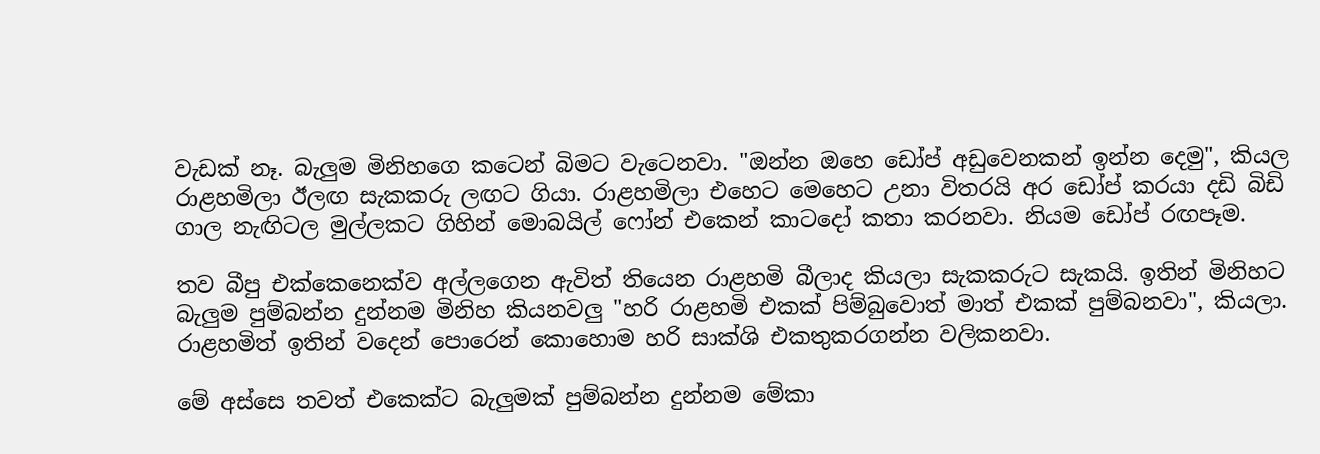වැඩක් නෑ. බැලුම මිනිහගෙ කටෙන් බිමට වැටෙනවා. "ඔන්න ඔහෙ ඩෝප් අඩුවෙනකන් ඉන්න දෙමු", කියල රාළහමිලා ඊලඟ සැකකරු ලඟට ගියා. රාළහමිලා එහෙට මෙහෙට උනා විතරයි අර ඩෝප් කරයා දඩි බිඩි ගාල නැඟිටල මුල්ලකට ගිහින් මොබයිල් ෆෝන් එකෙන් කාටදෝ කතා කරනවා. නියම ඩෝප් රඟපෑම.

තව බීපු එක්කෙනෙක්ව අල්ලගෙන ඇවිත් තියෙන රාළහමි බීලාද කියලා සැකකරුට සැකයි. ඉතින් මිනිහට බැලුම පුම්බන්න දුන්නම මිනිහ කියනවලු "හරි රාළහමි එකක් පිම්බුවොත් මාත් එකක් පුම්බනවා", කියලා. රාළහමිත් ඉතින් වදෙන් පොරෙන් කොහොම හරි සාක්ශි එකතුකරගන්න වලිකනවා.

මේ අස්සෙ තවත් එකෙක්ට බැලුමක් පුම්බන්න දුන්නම මේකා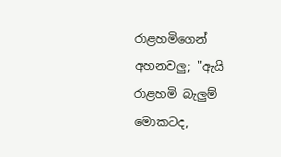රාළහමිගෙන් අහනවලු; "ඇයි රාළහමි බැලුම් මොකටද,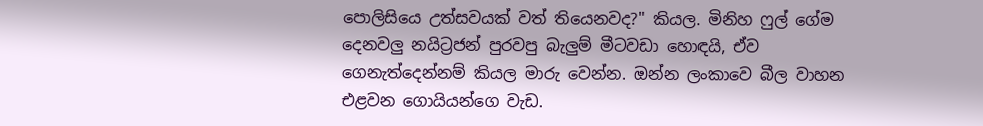පොලිසියෙ උත්සවයක් වත් තියෙනවද?" කියල. මිනිහ ෆුල් ගේම දෙනවලු නයිට්‍රජන් පුරවපු බැලුම් මීටවඩා හොඳයි, ඒව ගෙනැත්දෙන්නම් කියල මාරු වෙන්න. ඔන්න ලංකාවෙ බීල වාහන එළවන ගොයියන්ගෙ වැඩ.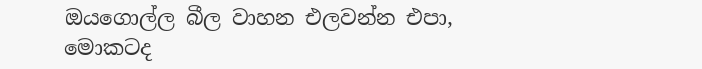ඔයගොල්ල බීල වාහන එලවන්න එපා, මොකටද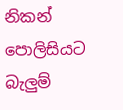නිකන් පොලිසියට බැලුම්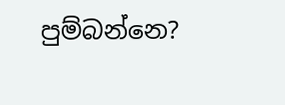පුම්බන්නෙ?